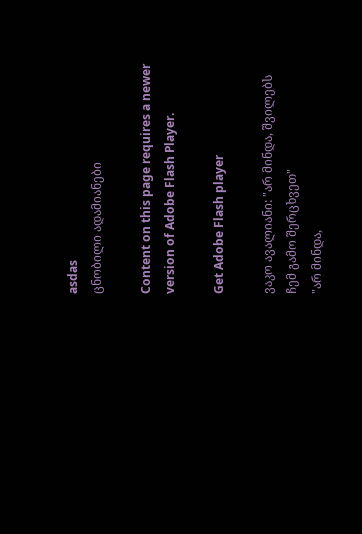asdas
ცნობილი ადამიანები

Content on this page requires a newer version of Adobe Flash Player.

Get Adobe Flash player

ვაკო ავალიანი: "არ მინდა, შვილებს ჩემ გამო შერცხვეთ"
"არ მინდა,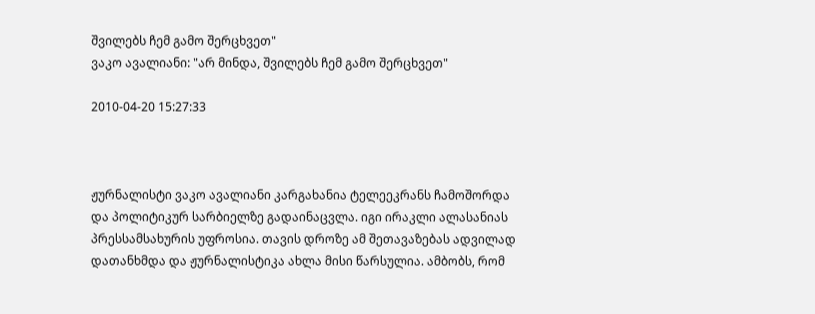შვილებს ჩემ გამო შერცხვეთ"
ვაკო ავალიანი: "არ მინდა, შვილებს ჩემ გამო შერცხვეთ"

2010-04-20 15:27:33



ჟურნალისტი ვაკო ავალიანი კარგახანია ტელეეკრანს ჩამოშორდა და პოლიტიკურ სარბიელზე გადაინაცვლა. იგი ირაკლი ალასანიას პრესსამსახურის უფროსია. თავის დროზე ამ შეთავაზებას ადვილად დათანხმდა და ჟურნალისტიკა ახლა მისი წარსულია. ამბობს, რომ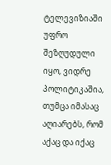ტელევიზიაში უფრო შეზღუდული იყო, ვიდრე პოლიტიკაშია, თუმცა იმასაც აღიარებს, რომ აქაც და იქაც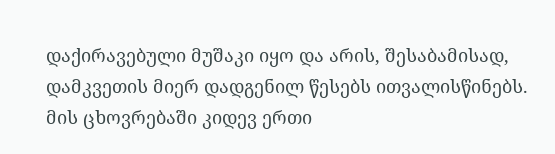დაქირავებული მუშაკი იყო და არის, შესაბამისად, დამკვეთის მიერ დადგენილ წესებს ითვალისწინებს. მის ცხოვრებაში კიდევ ერთი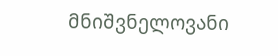მნიშვნელოვანი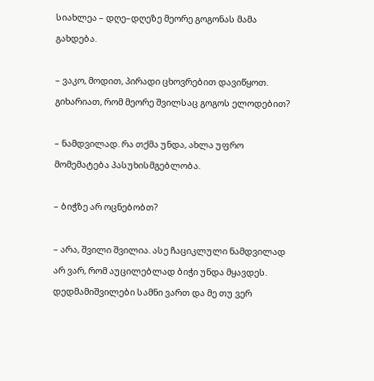სიახლეა – დღე–დღეზე მეორე გოგონას მამა გახდება.

– ვაკო, მოდით, პირადი ცხოვრებით დავიწყოთ. გიხარიათ, რომ მეორე შვილსაც გოგოს ელოდებით?

– ნამდვილად. რა თქმა უნდა, ახლა უფრო მომემატება პასუხისმგებლობა.

– ბიჭზე არ ოცნებობთ?

– არა, შვილი შვილია. ასე ჩაციკლული ნამდვილად არ ვარ, რომ აუცილებლად ბიჭი უნდა მყავდეს. დედმამიშვილები სამნი ვართ და მე თუ ვერ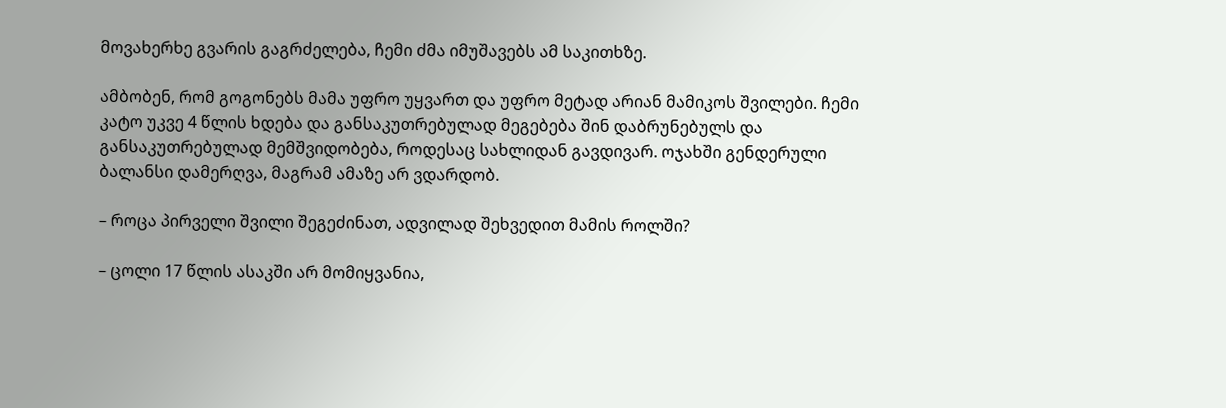მოვახერხე გვარის გაგრძელება, ჩემი ძმა იმუშავებს ამ საკითხზე.

ამბობენ, რომ გოგონებს მამა უფრო უყვართ და უფრო მეტად არიან მამიკოს შვილები. ჩემი კატო უკვე 4 წლის ხდება და განსაკუთრებულად მეგებება შინ დაბრუნებულს და განსაკუთრებულად მემშვიდობება, როდესაც სახლიდან გავდივარ. ოჯახში გენდერული ბალანსი დამერღვა, მაგრამ ამაზე არ ვდარდობ.

– როცა პირველი შვილი შეგეძინათ, ადვილად შეხვედით მამის როლში?

– ცოლი 17 წლის ასაკში არ მომიყვანია,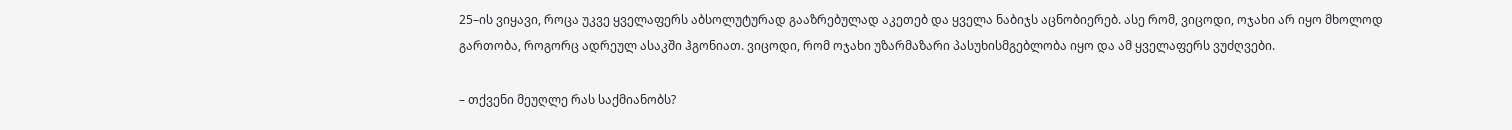25–ის ვიყავი, როცა უკვე ყველაფერს აბსოლუტურად გააზრებულად აკეთებ და ყველა ნაბიჯს აცნობიერებ. ასე რომ, ვიცოდი, ოჯახი არ იყო მხოლოდ გართობა, როგორც ადრეულ ასაკში ჰგონიათ. ვიცოდი, რომ ოჯახი უზარმაზარი პასუხისმგებლობა იყო და ამ ყველაფერს ვუძღვები.

– თქვენი მეუღლე რას საქმიანობს?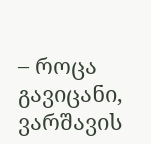– როცა გავიცანი, ვარშავის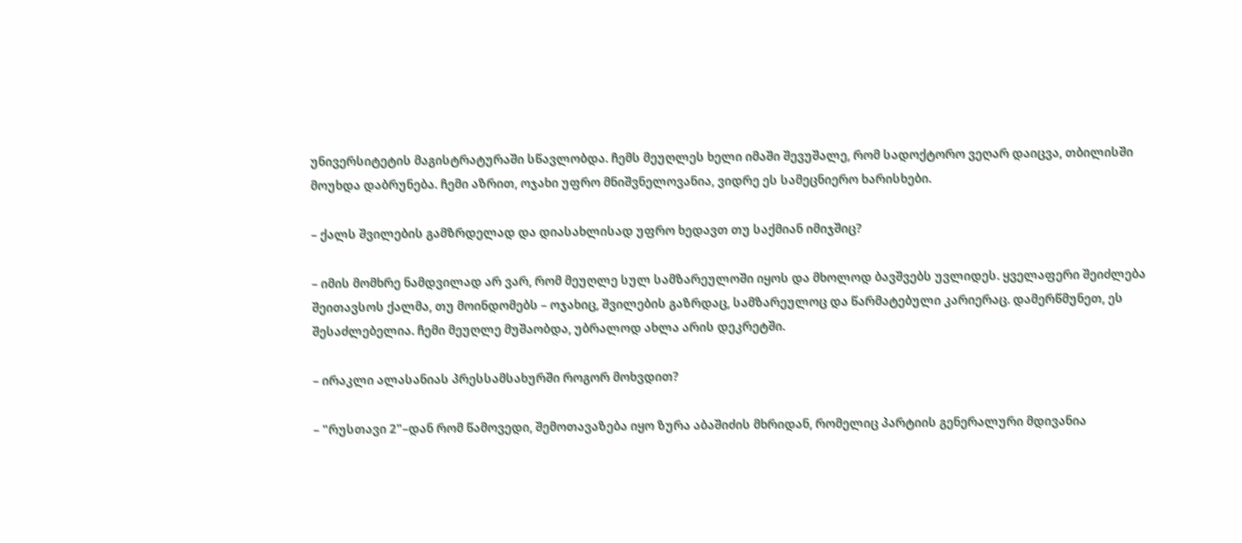უნივერსიტეტის მაგისტრატურაში სწავლობდა. ჩემს მეუღლეს ხელი იმაში შევუშალე, რომ სადოქტორო ვეღარ დაიცვა, თბილისში მოუხდა დაბრუნება. ჩემი აზრით, ოჯახი უფრო მნიშვნელოვანია, ვიდრე ეს სამეცნიერო ხარისხები.

– ქალს შვილების გამზრდელად და დიასახლისად უფრო ხედავთ თუ საქმიან იმიჯშიც?

– იმის მომხრე ნამდვილად არ ვარ, რომ მეუღლე სულ სამზარეულოში იყოს და მხოლოდ ბავშვებს უვლიდეს. ყველაფერი შეიძლება შეითავსოს ქალმა, თუ მოინდომებს – ოჯახიც, შვილების გაზრდაც, სამზარეულოც და წარმატებული კარიერაც. დამერწმუნეთ, ეს შესაძლებელია. ჩემი მეუღლე მუშაობდა, უბრალოდ ახლა არის დეკრეტში.

– ირაკლი ალასანიას პრესსამსახურში როგორ მოხვდით?

– "რუსთავი 2"–დან რომ წამოვედი, შემოთავაზება იყო ზურა აბაშიძის მხრიდან, რომელიც პარტიის გენერალური მდივანია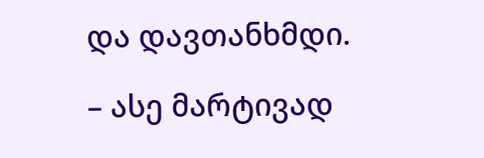და დავთანხმდი.

– ასე მარტივად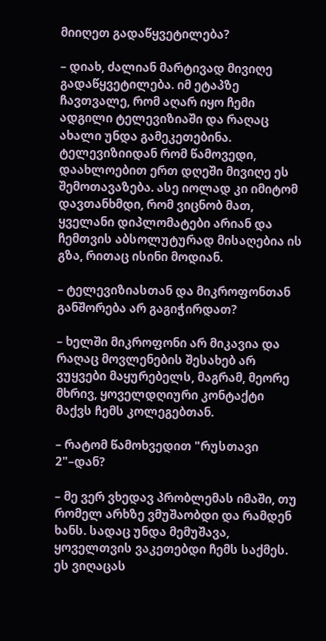მიიღეთ გადაწყვეტილება?

– დიახ, ძალიან მარტივად მივიღე გადაწყვეტილება. იმ ეტაპზე ჩავთვალე, რომ აღარ იყო ჩემი ადგილი ტელევიზიაში და რაღაც ახალი უნდა გამეკეთებინა. ტელევიზიიდან რომ წამოვედი, დაახლოებით ერთ დღეში მივიღე ეს შემოთავაზება. ასე იოლად კი იმიტომ დავთანხმდი, რომ ვიცნობ მათ, ყველანი დიპლომატები არიან და ჩემთვის აბსოლუტურად მისაღებია ის გზა, რითაც ისინი მოდიან.

– ტელევიზიასთან და მიკროფონთან განშორება არ გაგიჭირდათ?

– ხელში მიკროფონი არ მიკავია და რაღაც მოვლენების შესახებ არ ვუყვები მაყურებელს, მაგრამ, მეორე მხრივ, ყოველდღიური კონტაქტი მაქვს ჩემს კოლეგებთან.

– რატომ წამოხვედით "რუსთავი 2"–დან?

– მე ვერ ვხედავ პრობლემას იმაში, თუ რომელ არხზე ვმუშაობდი და რამდენ ხანს. სადაც უნდა მემუშავა, ყოველთვის ვაკეთებდი ჩემს საქმეს. ეს ვიღაცას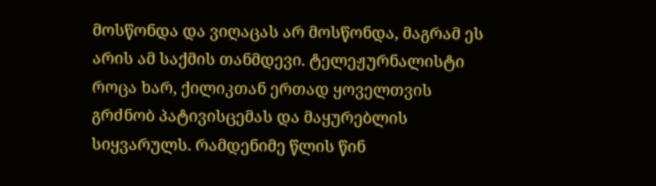მოსწონდა და ვიღაცას არ მოსწონდა, მაგრამ ეს არის ამ საქმის თანმდევი. ტელეჟურნალისტი როცა ხარ, ქილიკთან ერთად ყოველთვის გრძნობ პატივისცემას და მაყურებლის სიყვარულს. რამდენიმე წლის წინ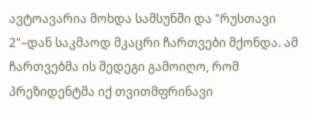ავტოავარია მოხდა სამსუნში და "რუსთავი 2"–დან საკმაოდ მკაცრი ჩართვები მქონდა. ამ ჩართვებმა ის შედეგი გამოიღო, რომ პრეზიდენტმა იქ თვითმფრინავი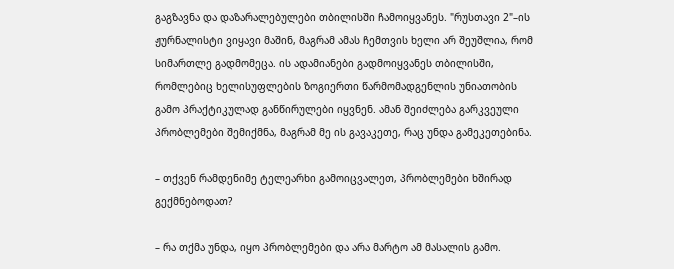გაგზავნა და დაზარალებულები თბილისში ჩამოიყვანეს. "რუსთავი 2"–ის ჟურნალისტი ვიყავი მაშინ, მაგრამ ამას ჩემთვის ხელი არ შეუშლია, რომ სიმართლე გადმომეცა. ის ადამიანები გადმოიყვანეს თბილისში, რომლებიც ხელისუფლების ზოგიერთი წარმომადგენლის უნიათობის გამო პრაქტიკულად განწირულები იყვნენ. ამან შეიძლება გარკვეული პრობლემები შემიქმნა, მაგრამ მე ის გავაკეთე, რაც უნდა გამეკეთებინა.

– თქვენ რამდენიმე ტელეარხი გამოიცვალეთ, პრობლემები ხშირად გექმნებოდათ?

– რა თქმა უნდა, იყო პრობლემები და არა მარტო ამ მასალის გამო.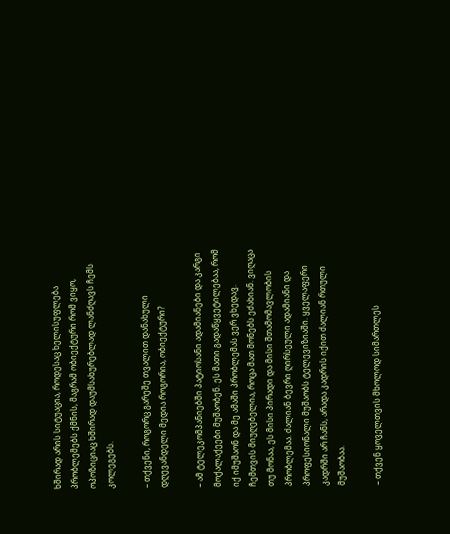ხშირად არის სიტუაცია, როდესაც ხელისუფლება პრობლემებს ქმნის, მაგრამ ობიექტური რომ ვიყო, ოპოზიციაც ხშირად დაუმსახურებლად ლანძღავს ჩემს კოლეგებს.

– თქვენი, როგორც გარეშე თვალით დანახული დღევანდელი მედია როგორია, ობიექტური?

– ამ ტელეკომპანიებში პატიოსანი ადამიანები და კარგი მოქალაქეები მუშაობენ. ეს მათი გადაწყვეტილებაა, რომ იქ იმუშაონ და მე ამაში პრობლემას ვერ ვხედავ. ჩემთვის მიუღებელია, როცა მათ მონებს ეძახიან. ვიღაცა თუ მონაა, ეს მისი პირადი და მისი შთამომავლობის პრობლემაა. ძალიან ბევრი ღირსეული ადამიანი და პროფესიონალი მუშაობს ტელევიზიაში. ყველაფერი კადრში არ ჩანს, არადა კადრის იქით ძალიან რთული მუშაობაა.

– თქვენ ყოველთვის მხოლოდ სიმართლეს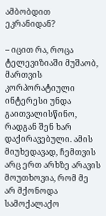ამბობდით ეკრანიდან?

– იცით რა, როცა ტელევიზიაში მუშაობ, მართვის კორპორატიული ინტერესი უნდა გაითვალისწინო, რადგან შენ ხარ დაქირავებული. ამის მიუხედავად, ჩემთვის არც ერთ არხზე არავის მოუთხოვია, რომ მე არ მქონოდა სამოქალაქო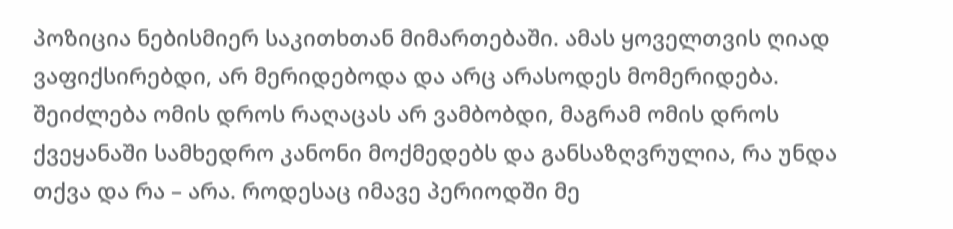პოზიცია ნებისმიერ საკითხთან მიმართებაში. ამას ყოველთვის ღიად ვაფიქსირებდი, არ მერიდებოდა და არც არასოდეს მომერიდება. შეიძლება ომის დროს რაღაცას არ ვამბობდი, მაგრამ ომის დროს ქვეყანაში სამხედრო კანონი მოქმედებს და განსაზღვრულია, რა უნდა თქვა და რა – არა. როდესაც იმავე პერიოდში მე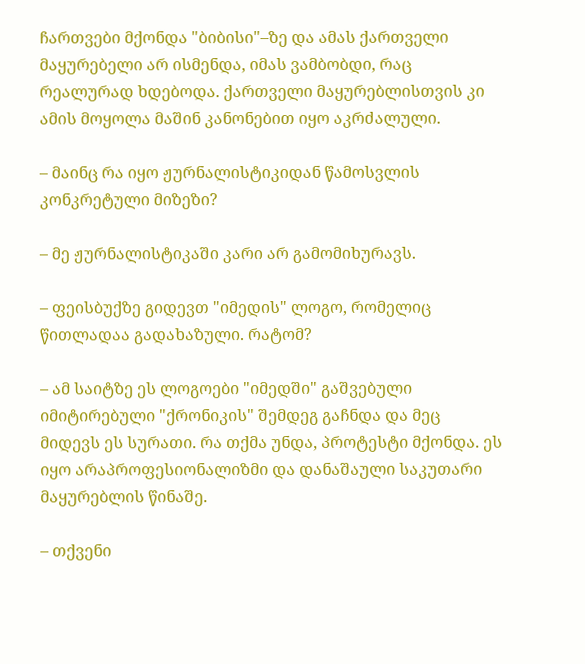ჩართვები მქონდა "ბიბისი"–ზე და ამას ქართველი მაყურებელი არ ისმენდა, იმას ვამბობდი, რაც რეალურად ხდებოდა. ქართველი მაყურებლისთვის კი ამის მოყოლა მაშინ კანონებით იყო აკრძალული.

– მაინც რა იყო ჟურნალისტიკიდან წამოსვლის კონკრეტული მიზეზი?

– მე ჟურნალისტიკაში კარი არ გამომიხურავს.

– ფეისბუქზე გიდევთ "იმედის" ლოგო, რომელიც წითლადაა გადახაზული. რატომ?

– ამ საიტზე ეს ლოგოები "იმედში" გაშვებული იმიტირებული "ქრონიკის" შემდეგ გაჩნდა და მეც მიდევს ეს სურათი. რა თქმა უნდა, პროტესტი მქონდა. ეს იყო არაპროფესიონალიზმი და დანაშაული საკუთარი მაყურებლის წინაშე.

– თქვენი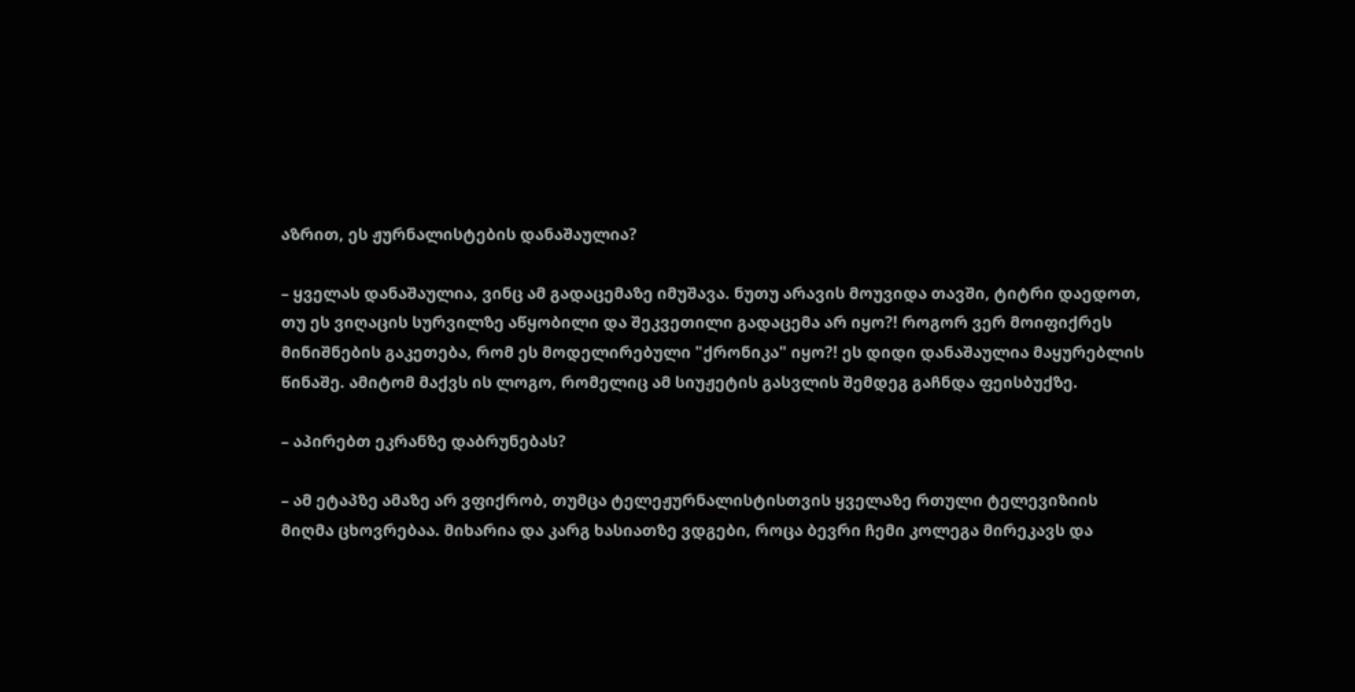აზრით, ეს ჟურნალისტების დანაშაულია?

– ყველას დანაშაულია, ვინც ამ გადაცემაზე იმუშავა. ნუთუ არავის მოუვიდა თავში, ტიტრი დაედოთ, თუ ეს ვიღაცის სურვილზე აწყობილი და შეკვეთილი გადაცემა არ იყო?! როგორ ვერ მოიფიქრეს მინიშნების გაკეთება, რომ ეს მოდელირებული "ქრონიკა" იყო?! ეს დიდი დანაშაულია მაყურებლის წინაშე. ამიტომ მაქვს ის ლოგო, რომელიც ამ სიუჟეტის გასვლის შემდეგ გაჩნდა ფეისბუქზე.

– აპირებთ ეკრანზე დაბრუნებას?

– ამ ეტაპზე ამაზე არ ვფიქრობ, თუმცა ტელეჟურნალისტისთვის ყველაზე რთული ტელევიზიის მიღმა ცხოვრებაა. მიხარია და კარგ ხასიათზე ვდგები, როცა ბევრი ჩემი კოლეგა მირეკავს და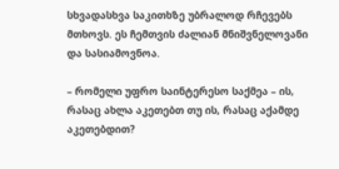სხვადასხვა საკითხზე უბრალოდ რჩევებს მთხოვს. ეს ჩემთვის ძალიან მნიშვნელოვანი და სასიამოვნოა.

– რომელი უფრო საინტერესო საქმეა – ის, რასაც ახლა აკეთებთ თუ ის, რასაც აქამდე აკეთებდით?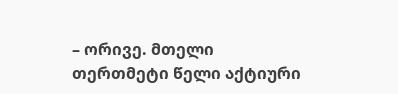– ორივე. მთელი თერთმეტი წელი აქტიური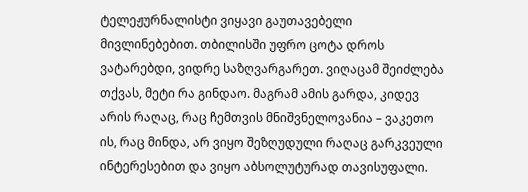ტელეჟურნალისტი ვიყავი გაუთავებელი მივლინებებით. თბილისში უფრო ცოტა დროს ვატარებდი, ვიდრე საზღვარგარეთ. ვიღაცამ შეიძლება თქვას, მეტი რა გინდაო. მაგრამ ამის გარდა, კიდევ არის რაღაც, რაც ჩემთვის მნიშვნელოვანია – ვაკეთო ის, რაც მინდა, არ ვიყო შეზღუდული რაღაც გარკვეული ინტერესებით და ვიყო აბსოლუტურად თავისუფალი.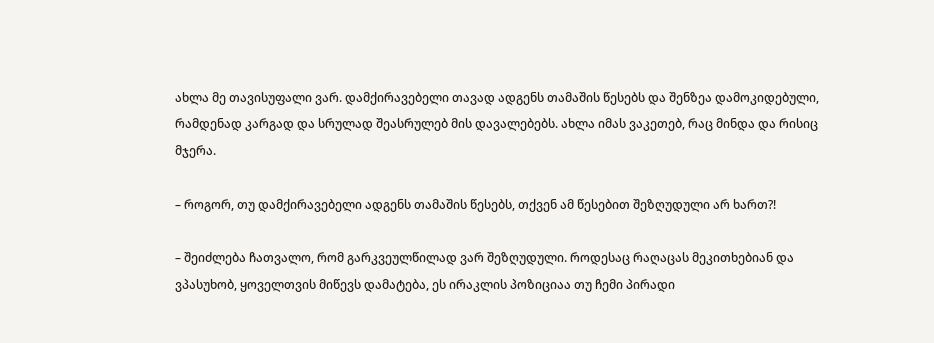ახლა მე თავისუფალი ვარ. დამქირავებელი თავად ადგენს თამაშის წესებს და შენზეა დამოკიდებული, რამდენად კარგად და სრულად შეასრულებ მის დავალებებს. ახლა იმას ვაკეთებ, რაც მინდა და რისიც მჯერა.

– როგორ, თუ დამქირავებელი ადგენს თამაშის წესებს, თქვენ ამ წესებით შეზღუდული არ ხართ?!

– შეიძლება ჩათვალო, რომ გარკვეულწილად ვარ შეზღუდული. როდესაც რაღაცას მეკითხებიან და ვპასუხობ, ყოველთვის მიწევს დამატება, ეს ირაკლის პოზიციაა თუ ჩემი პირადი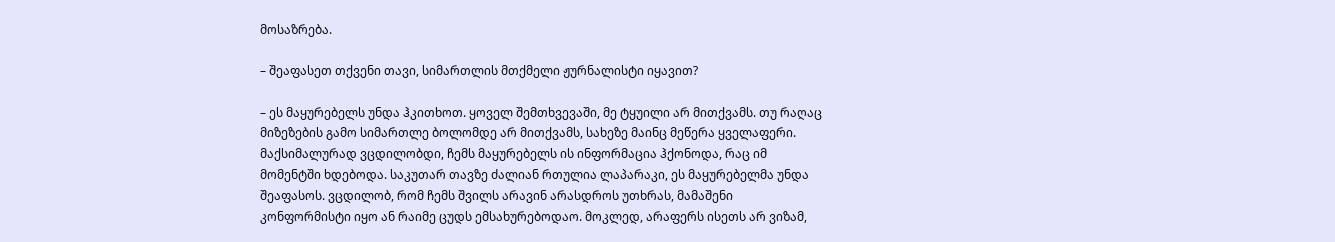მოსაზრება.

– შეაფასეთ თქვენი თავი, სიმართლის მთქმელი ჟურნალისტი იყავით?

– ეს მაყურებელს უნდა ჰკითხოთ. ყოველ შემთხვევაში, მე ტყუილი არ მითქვამს. თუ რაღაც მიზეზების გამო სიმართლე ბოლომდე არ მითქვამს, სახეზე მაინც მეწერა ყველაფერი. მაქსიმალურად ვცდილობდი, ჩემს მაყურებელს ის ინფორმაცია ჰქონოდა, რაც იმ მომენტში ხდებოდა. საკუთარ თავზე ძალიან რთულია ლაპარაკი, ეს მაყურებელმა უნდა შეაფასოს. ვცდილობ, რომ ჩემს შვილს არავინ არასდროს უთხრას, მამაშენი კონფორმისტი იყო ან რაიმე ცუდს ემსახურებოდაო. მოკლედ, არაფერს ისეთს არ ვიზამ,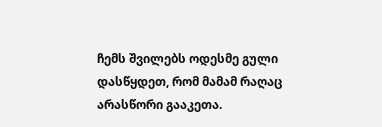ჩემს შვილებს ოდესმე გული დასწყდეთ, რომ მამამ რაღაც არასწორი გააკეთა.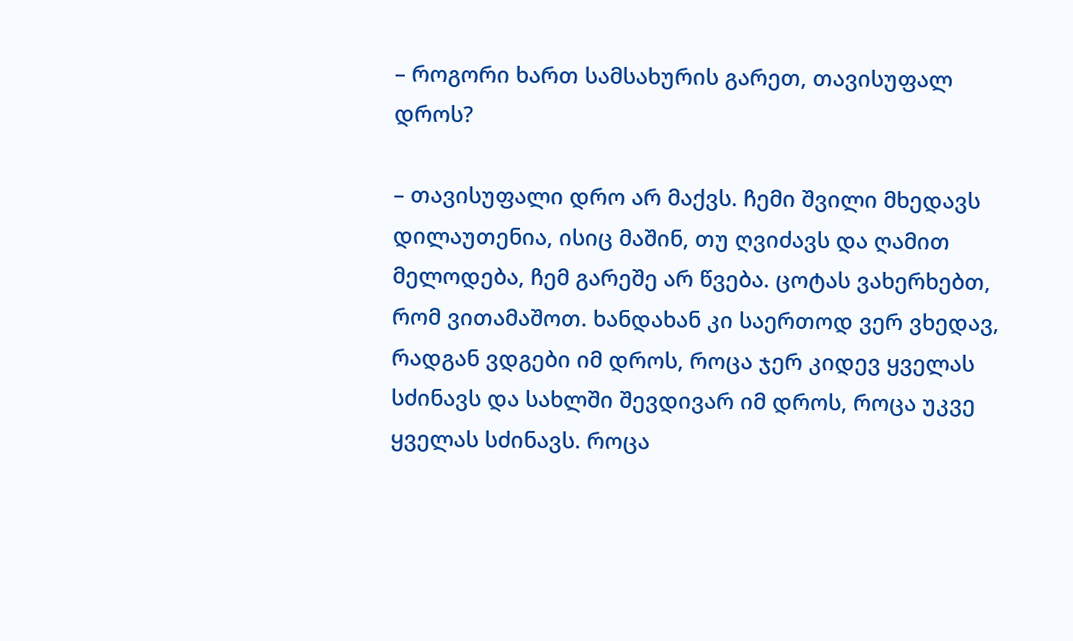– როგორი ხართ სამსახურის გარეთ, თავისუფალ დროს?

– თავისუფალი დრო არ მაქვს. ჩემი შვილი მხედავს დილაუთენია, ისიც მაშინ, თუ ღვიძავს და ღამით მელოდება, ჩემ გარეშე არ წვება. ცოტას ვახერხებთ, რომ ვითამაშოთ. ხანდახან კი საერთოდ ვერ ვხედავ, რადგან ვდგები იმ დროს, როცა ჯერ კიდევ ყველას სძინავს და სახლში შევდივარ იმ დროს, როცა უკვე ყველას სძინავს. როცა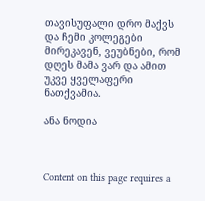თავისუფალი დრო მაქვს და ჩემი კოლეგები მირეკავენ, ვეუბნები, რომ დღეს მამა ვარ და ამით უკვე ყველაფერი ნათქვამია.

ანა ნოდია



Content on this page requires a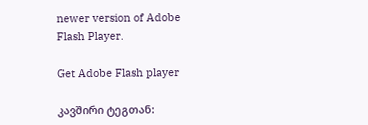newer version of Adobe Flash Player.

Get Adobe Flash player

კავშირი ტეგთან: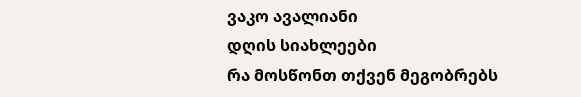ვაკო ავალიანი
დღის სიახლეები
რა მოსწონთ თქვენ მეგობრებს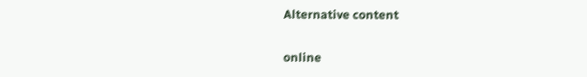Alternative content

online